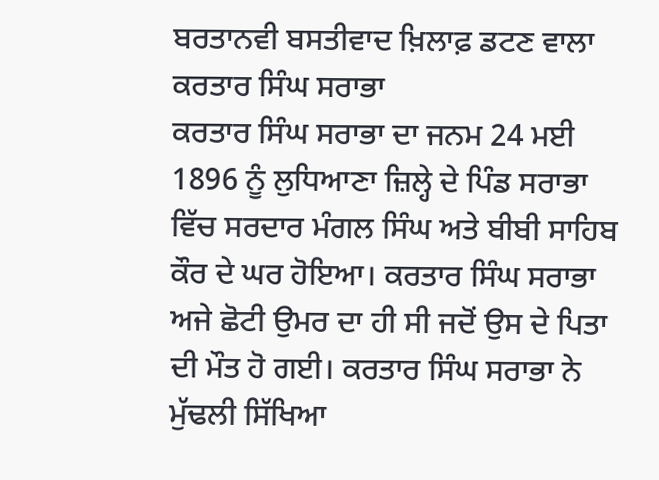ਬਰਤਾਨਵੀ ਬਸਤੀਵਾਦ ਖ਼ਿਲਾਫ਼ ਡਟਣ ਵਾਲਾ ਕਰਤਾਰ ਸਿੰਘ ਸਰਾਭਾ
ਕਰਤਾਰ ਸਿੰਘ ਸਰਾਭਾ ਦਾ ਜਨਮ 24 ਮਈ 1896 ਨੂੰ ਲੁਧਿਆਣਾ ਜ਼ਿਲ੍ਹੇ ਦੇ ਪਿੰਡ ਸਰਾਭਾ ਵਿੱਚ ਸਰਦਾਰ ਮੰਗਲ ਸਿੰਘ ਅਤੇ ਬੀਬੀ ਸਾਹਿਬ ਕੌਰ ਦੇ ਘਰ ਹੋਇਆ। ਕਰਤਾਰ ਸਿੰਘ ਸਰਾਭਾ ਅਜੇ ਛੋਟੀ ਉਮਰ ਦਾ ਹੀ ਸੀ ਜਦੋਂ ਉਸ ਦੇ ਪਿਤਾ ਦੀ ਮੌਤ ਹੋ ਗਈ। ਕਰਤਾਰ ਸਿੰਘ ਸਰਾਭਾ ਨੇ ਮੁੱਢਲੀ ਸਿੱਖਿਆ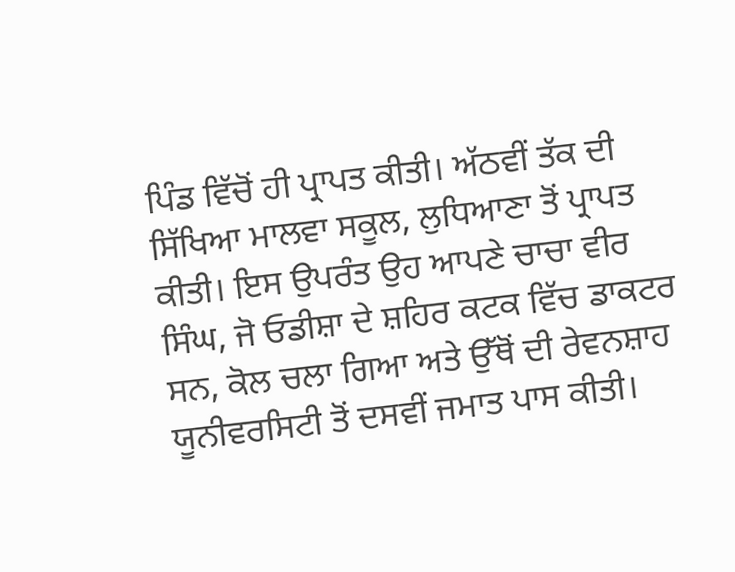ਪਿੰਡ ਵਿੱਚੋਂ ਹੀ ਪ੍ਰਾਪਤ ਕੀਤੀ। ਅੱਠਵੀਂ ਤੱਕ ਦੀ ਸਿੱਖਿਆ ਮਾਲਵਾ ਸਕੂਲ, ਲੁਧਿਆਣਾ ਤੋਂ ਪ੍ਰਾਪਤ ਕੀਤੀ। ਇਸ ਉਪਰੰਤ ਉਹ ਆਪਣੇ ਚਾਚਾ ਵੀਰ ਸਿੰਘ, ਜੋ ਓਡੀਸ਼ਾ ਦੇ ਸ਼ਹਿਰ ਕਟਕ ਵਿੱਚ ਡਾਕਟਰ ਸਨ, ਕੋਲ ਚਲਾ ਗਿਆ ਅਤੇ ਉੱਥੋਂ ਦੀ ਰੇਵਨਸ਼ਾਹ ਯੂਨੀਵਰਸਿਟੀ ਤੋਂ ਦਸਵੀਂ ਜਮਾਤ ਪਾਸ ਕੀਤੀ।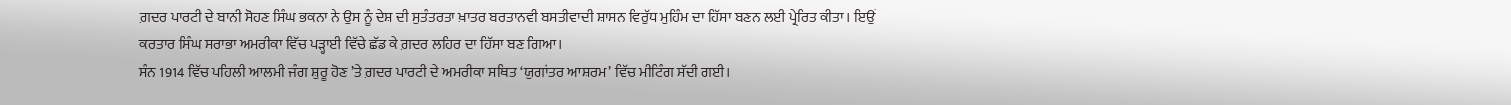ਗ਼ਦਰ ਪਾਰਟੀ ਦੇ ਬਾਨੀ ਸੋਹਣ ਸਿੰਘ ਭਕਨਾ ਨੇ ਉਸ ਨੂੰ ਦੇਸ਼ ਦੀ ਸੁਤੰਤਰਤਾ ਖ਼ਾਤਰ ਬਰਤਾਨਵੀ ਬਸਤੀਵਾਦੀ ਸ਼ਾਸਨ ਵਿਰੁੱਧ ਮੁਹਿੰਮ ਦਾ ਹਿੱਸਾ ਬਣਨ ਲਈ ਪ੍ਰੇਰਿਤ ਕੀਤਾ। ਇਉਂ ਕਰਤਾਰ ਸਿੰਘ ਸਰਾਭਾ ਅਮਰੀਕਾ ਵਿੱਚ ਪੜ੍ਹਾਈ ਵਿੱਚੇ ਛੱਡ ਕੇ ਗ਼ਦਰ ਲਹਿਰ ਦਾ ਹਿੱਸਾ ਬਣ ਗਿਆ।
ਸੰਨ 1914 ਵਿੱਚ ਪਹਿਲੀ ਆਲਮੀ ਜੰਗ ਸ਼ੁਰੂ ਹੋਣ ’ਤੇ ਗ਼ਦਰ ਪਾਰਟੀ ਦੇ ਅਮਰੀਕਾ ਸਥਿਤ ‘ਯੁਗਾਂਤਰ ਆਸ਼ਰਮ’ ਵਿੱਚ ਮੀਟਿੰਗ ਸੱਦੀ ਗਈ।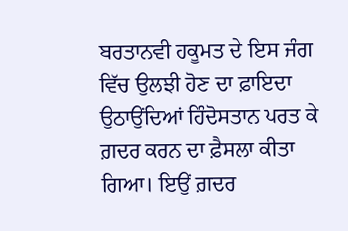ਬਰਤਾਨਵੀ ਹਕੂਮਤ ਦੇ ਇਸ ਜੰਗ ਵਿੱਚ ਉਲਝੀ ਹੋਣ ਦਾ ਫ਼ਾਇਦਾ ਉਠਾਉਂਦਿਆਂ ਹਿੰਦੋਸਤਾਨ ਪਰਤ ਕੇ ਗ਼ਦਰ ਕਰਨ ਦਾ ਫ਼ੈਸਲਾ ਕੀਤਾ ਗਿਆ। ਇਉਂ ਗ਼ਦਰ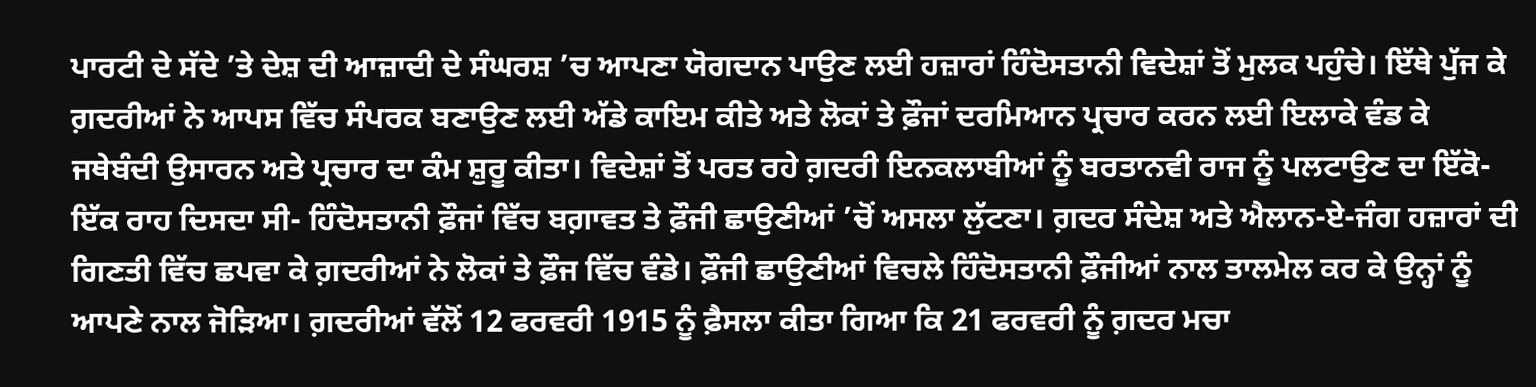ਪਾਰਟੀ ਦੇ ਸੱਦੇ ’ਤੇ ਦੇਸ਼ ਦੀ ਆਜ਼ਾਦੀ ਦੇ ਸੰਘਰਸ਼ ’ਚ ਆਪਣਾ ਯੋਗਦਾਨ ਪਾਉਣ ਲਈ ਹਜ਼ਾਰਾਂ ਹਿੰਦੋਸਤਾਨੀ ਵਿਦੇਸ਼ਾਂ ਤੋਂ ਮੁਲਕ ਪਹੁੰਚੇ। ਇੱਥੇ ਪੁੱਜ ਕੇ ਗ਼ਦਰੀਆਂ ਨੇ ਆਪਸ ਵਿੱਚ ਸੰਪਰਕ ਬਣਾਉਣ ਲਈ ਅੱਡੇ ਕਾਇਮ ਕੀਤੇ ਅਤੇ ਲੋਕਾਂ ਤੇ ਫ਼ੌਜਾਂ ਦਰਮਿਆਨ ਪ੍ਰਚਾਰ ਕਰਨ ਲਈ ਇਲਾਕੇ ਵੰਡ ਕੇ ਜਥੇਬੰਦੀ ਉਸਾਰਨ ਅਤੇ ਪ੍ਰਚਾਰ ਦਾ ਕੰਮ ਸ਼ੁਰੂ ਕੀਤਾ। ਵਿਦੇਸ਼ਾਂ ਤੋਂ ਪਰਤ ਰਹੇ ਗ਼ਦਰੀ ਇਨਕਲਾਬੀਆਂ ਨੂੰ ਬਰਤਾਨਵੀ ਰਾਜ ਨੂੰ ਪਲਟਾਉਣ ਦਾ ਇੱਕੋ-ਇੱਕ ਰਾਹ ਦਿਸਦਾ ਸੀ- ਹਿੰਦੋਸਤਾਨੀ ਫ਼ੌਜਾਂ ਵਿੱਚ ਬਗ਼ਾਵਤ ਤੇ ਫ਼ੌਜੀ ਛਾਉਣੀਆਂ ’ਚੋਂ ਅਸਲਾ ਲੁੱਟਣਾ। ਗ਼ਦਰ ਸੰਦੇਸ਼ ਅਤੇ ਐਲਾਨ-ਏ-ਜੰਗ ਹਜ਼ਾਰਾਂ ਦੀ ਗਿਣਤੀ ਵਿੱਚ ਛਪਵਾ ਕੇ ਗ਼ਦਰੀਆਂ ਨੇ ਲੋਕਾਂ ਤੇ ਫ਼ੌਜ ਵਿੱਚ ਵੰਡੇ। ਫ਼ੌਜੀ ਛਾਉਣੀਆਂ ਵਿਚਲੇ ਹਿੰਦੋਸਤਾਨੀ ਫ਼ੌਜੀਆਂ ਨਾਲ ਤਾਲਮੇਲ ਕਰ ਕੇ ਉਨ੍ਹਾਂ ਨੂੰ ਆਪਣੇ ਨਾਲ ਜੋੜਿਆ। ਗ਼ਦਰੀਆਂ ਵੱਲੋਂ 12 ਫਰਵਰੀ 1915 ਨੂੰ ਫ਼ੈਸਲਾ ਕੀਤਾ ਗਿਆ ਕਿ 21 ਫਰਵਰੀ ਨੂੰ ਗ਼ਦਰ ਮਚਾ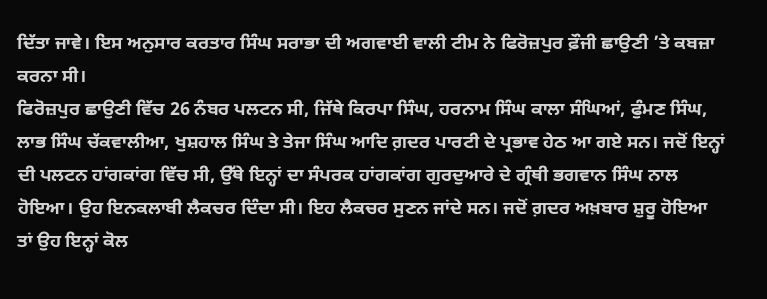ਦਿੱਤਾ ਜਾਵੇ। ਇਸ ਅਨੁਸਾਰ ਕਰਤਾਰ ਸਿੰਘ ਸਰਾਭਾ ਦੀ ਅਗਵਾਈ ਵਾਲੀ ਟੀਮ ਨੇ ਫਿਰੋਜ਼ਪੁਰ ਫ਼ੌਜੀ ਛਾਉਣੀ ’ਤੇ ਕਬਜ਼ਾ ਕਰਨਾ ਸੀ।
ਫਿਰੋਜ਼ਪੁਰ ਛਾਉਣੀ ਵਿੱਚ 26 ਨੰਬਰ ਪਲਟਨ ਸੀ, ਜਿੱਥੇ ਕਿਰਪਾ ਸਿੰਘ, ਹਰਨਾਮ ਸਿੰਘ ਕਾਲਾ ਸੰਘਿਆਂ, ਫੁੰਮਣ ਸਿੰਘ, ਲਾਭ ਸਿੰਘ ਚੱਕਵਾਲੀਆ, ਖੁਸ਼ਹਾਲ ਸਿੰਘ ਤੇ ਤੇਜਾ ਸਿੰਘ ਆਦਿ ਗ਼ਦਰ ਪਾਰਟੀ ਦੇ ਪ੍ਰਭਾਵ ਹੇਠ ਆ ਗਏ ਸਨ। ਜਦੋਂ ਇਨ੍ਹਾਂ ਦੀ ਪਲਟਨ ਹਾਂਗਕਾਂਗ ਵਿੱਚ ਸੀ, ਉੱਥੇ ਇਨ੍ਹਾਂ ਦਾ ਸੰਪਰਕ ਹਾਂਗਕਾਂਗ ਗੁਰਦੁਆਰੇ ਦੇ ਗ੍ਰੰਥੀ ਭਗਵਾਨ ਸਿੰਘ ਨਾਲ ਹੋਇਆ। ਉਹ ਇਨਕਲਾਬੀ ਲੈਕਚਰ ਦਿੰਦਾ ਸੀ। ਇਹ ਲੈਕਚਰ ਸੁਣਨ ਜਾਂਦੇ ਸਨ। ਜਦੋਂ ਗ਼ਦਰ ਅਖ਼ਬਾਰ ਸ਼ੁਰੂ ਹੋਇਆ ਤਾਂ ਉਹ ਇਨ੍ਹਾਂ ਕੋਲ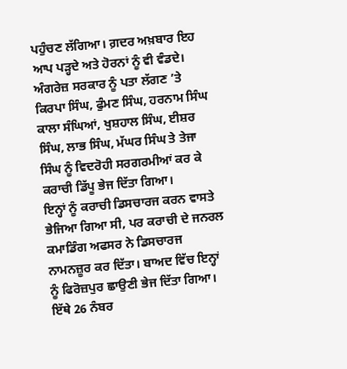ਪਹੁੰਚਣ ਲੱਗਿਆ। ਗ਼ਦਰ ਅਖ਼ਬਾਰ ਇਹ ਆਪ ਪੜ੍ਹਦੇ ਅਤੇ ਹੋਰਨਾਂ ਨੂੰ ਵੀ ਵੰਡਦੇ। ਅੰਗਰੇਜ਼ ਸਰਕਾਰ ਨੂੰ ਪਤਾ ਲੱਗਣ ’ਤੇ ਕਿਰਪਾ ਸਿੰਘ, ਫੁੰਮਣ ਸਿੰਘ, ਹਰਨਾਮ ਸਿੰਘ ਕਾਲਾ ਸੰਘਿਆਂ, ਖੁਸ਼ਹਾਲ ਸਿੰਘ, ਈਸ਼ਰ ਸਿੰਘ, ਲਾਭ ਸਿੰਘ, ਮੱਘਰ ਸਿੰਘ ਤੇ ਤੇਜਾ ਸਿੰਘ ਨੂੰ ਵਿਦਰੋਹੀ ਸਰਗਰਮੀਆਂ ਕਰ ਕੇ ਕਰਾਚੀ ਡਿੱਪੂ ਭੇਜ ਦਿੱਤਾ ਗਿਆ।
ਇਨ੍ਹਾਂ ਨੂੰ ਕਰਾਚੀ ਡਿਸਚਾਰਜ ਕਰਨ ਵਾਸਤੇ ਭੇਜਿਆ ਗਿਆ ਸੀ, ਪਰ ਕਰਾਚੀ ਦੇ ਜਨਰਲ ਕਮਾਡਿੰਗ ਅਫਸਰ ਨੇ ਡਿਸਚਾਰਜ ਨਾਮਨਜ਼ੂਰ ਕਰ ਦਿੱਤਾ। ਬਾਅਦ ਵਿੱਚ ਇਨ੍ਹਾਂ ਨੂੰ ਫਿਰੋਜ਼ਪੁਰ ਛਾਉਣੀ ਭੇਜ ਦਿੱਤਾ ਗਿਆ। ਇੱਥੇ 26 ਨੰਬਰ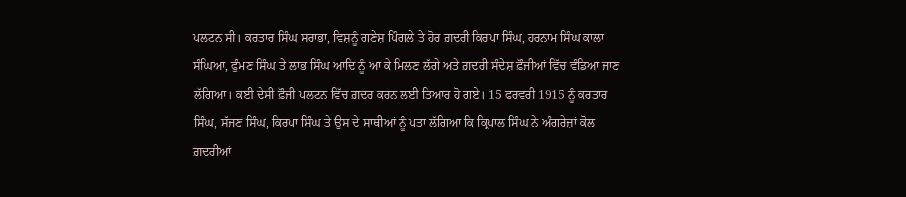ਪਲਟਨ ਸੀ। ਕਰਤਾਰ ਸਿੰਘ ਸਰਾਭਾ, ਵਿਸ਼ਨੂੰ ਗਣੇਸ਼ ਪਿੰਗਲੇ ਤੇ ਹੋਰ ਗ਼ਦਰੀ ਕਿਰਪਾ ਸਿੰਘ, ਹਰਨਾਮ ਸਿੰਘ ਕਾਲਾ ਸੰਘਿਆ, ਫੁੰਮਣ ਸਿੰਘ ਤੇ ਲਾਭ ਸਿੰਘ ਆਦਿ ਨੂੰ ਆ ਕੇ ਮਿਲਣ ਲੱਗੇ ਅਤੇ ਗ਼ਦਰੀ ਸੰਦੇਸ਼ ਫ਼ੌਜੀਆਂ ਵਿੱਚ ਵੰਡਿਆ ਜਾਣ ਲੱਗਿਆ। ਕਈ ਦੇਸੀ ਫ਼ੌਜੀ ਪਲਟਨ ਵਿੱਚ ਗ਼ਦਰ ਕਰਨ ਲਈ ਤਿਆਰ ਹੋ ਗਏ। 15 ਫਰਵਰੀ 1915 ਨੂੰ ਕਰਤਾਰ ਸਿੰਘ, ਸੱਜਣ ਸਿੰਘ, ਕਿਰਪਾ ਸਿੰਘ ਤੇ ਉਸ ਦੇ ਸਾਥੀਆਂ ਨੂੰ ਪਤਾ ਲੱਗਿਆ ਕਿ ਕ੍ਰਿਪਾਲ ਸਿੰਘ ਨੇ ਅੰਗਰੇਜ਼ਾਂ ਕੋਲ ਗ਼ਦਰੀਆਂ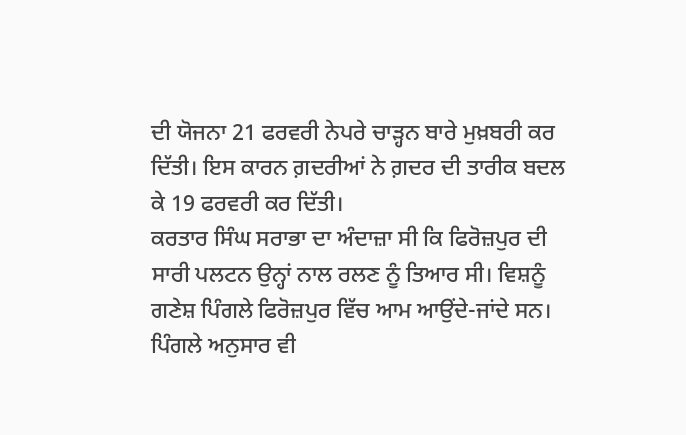ਦੀ ਯੋਜਨਾ 21 ਫਰਵਰੀ ਨੇਪਰੇ ਚਾੜ੍ਹਨ ਬਾਰੇ ਮੁਖ਼ਬਰੀ ਕਰ ਦਿੱਤੀ। ਇਸ ਕਾਰਨ ਗ਼ਦਰੀਆਂ ਨੇ ਗ਼ਦਰ ਦੀ ਤਾਰੀਕ ਬਦਲ ਕੇ 19 ਫਰਵਰੀ ਕਰ ਦਿੱਤੀ।
ਕਰਤਾਰ ਸਿੰਘ ਸਰਾਭਾ ਦਾ ਅੰਦਾਜ਼ਾ ਸੀ ਕਿ ਫਿਰੋਜ਼ਪੁਰ ਦੀ ਸਾਰੀ ਪਲਟਨ ਉਨ੍ਹਾਂ ਨਾਲ ਰਲਣ ਨੂੰ ਤਿਆਰ ਸੀ। ਵਿਸ਼ਨੂੰ ਗਣੇਸ਼ ਪਿੰਗਲੇ ਫਿਰੋਜ਼ਪੁਰ ਵਿੱਚ ਆਮ ਆਉਂਦੇ-ਜਾਂਦੇ ਸਨ। ਪਿੰਗਲੇ ਅਨੁਸਾਰ ਵੀ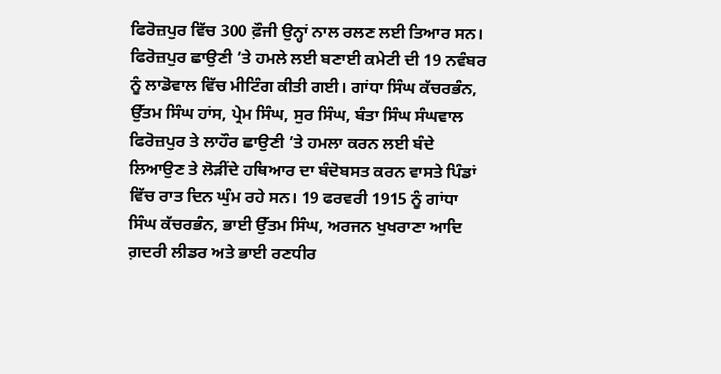ਫਿਰੋਜ਼ਪੁਰ ਵਿੱਚ 300 ਫ਼ੌਜੀ ਉਨ੍ਹਾਂ ਨਾਲ ਰਲਣ ਲਈ ਤਿਆਰ ਸਨ। ਫਿਰੋਜ਼ਪੁਰ ਛਾਉਣੀ ’ਤੇ ਹਮਲੇ ਲਈ ਬਣਾਈ ਕਮੇਟੀ ਦੀ 19 ਨਵੰਬਰ ਨੂੰ ਲਾਡੋਵਾਲ ਵਿੱਚ ਮੀਟਿੰਗ ਕੀਤੀ ਗਈ। ਗਾਂਧਾ ਸਿੰਘ ਕੱਚਰਭੰਨ, ਉੱਤਮ ਸਿੰਘ ਹਾਂਸ, ਪ੍ਰੇਮ ਸਿੰਘ, ਸੁਰ ਸਿੰਘ, ਬੰਤਾ ਸਿੰਘ ਸੰਘਵਾਲ ਫਿਰੋਜ਼ਪੁਰ ਤੇ ਲਾਹੌਰ ਛਾਉਣੀ ’ਤੇ ਹਮਲਾ ਕਰਨ ਲਈ ਬੰਦੇ ਲਿਆਉਣ ਤੇ ਲੋੜੀਂਦੇ ਹਥਿਆਰ ਦਾ ਬੰਦੋਬਸਤ ਕਰਨ ਵਾਸਤੇ ਪਿੰਡਾਂ ਵਿੱਚ ਰਾਤ ਦਿਨ ਘੁੰਮ ਰਹੇ ਸਨ। 19 ਫਰਵਰੀ 1915 ਨੂੰ ਗਾਂਧਾ ਸਿੰਘ ਕੱਚਰਭੰਨ, ਭਾਈ ਉੱਤਮ ਸਿੰਘ, ਅਰਜਨ ਖੁਖਰਾਣਾ ਆਦਿ ਗ਼ਦਰੀ ਲੀਡਰ ਅਤੇ ਭਾਈ ਰਣਧੀਰ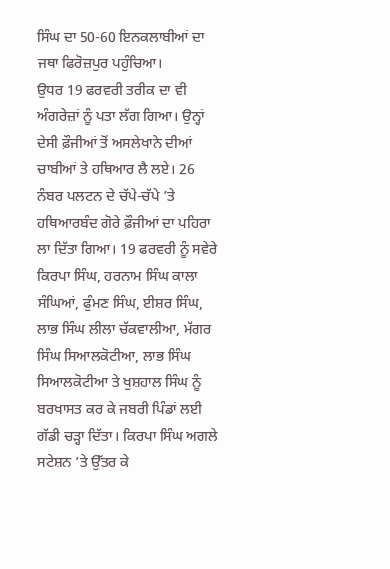ਸਿੰਘ ਦਾ 50-60 ਇਨਕਲਾਬੀਆਂ ਦਾ ਜਥਾ ਫਿਰੋਜ਼ਪੁਰ ਪਹੁੰਚਿਆ।
ਉਧਰ 19 ਫਰਵਰੀ ਤਰੀਕ ਦਾ ਵੀ ਅੰਗਰੇਜ਼ਾਂ ਨੂੰ ਪਤਾ ਲੱਗ ਗਿਆ। ਉਨ੍ਹਾਂ ਦੇਸੀ ਫ਼ੌਜੀਆਂ ਤੋਂ ਅਸਲੇਖਾਨੇ ਦੀਆਂ ਚਾਬੀਆਂ ਤੇ ਹਥਿਆਰ ਲੈ ਲਏ। 26 ਨੰਬਰ ਪਲਟਨ ਦੇ ਚੱਪੇ-ਚੱਪੇ ’ਤੇ ਹਥਿਆਰਬੰਦ ਗੋਰੇ ਫ਼ੌਜੀਆਂ ਦਾ ਪਹਿਰਾ ਲਾ ਦਿੱਤਾ ਗਿਆ। 19 ਫਰਵਰੀ ਨੂੰ ਸਵੇਰੇ ਕਿਰਪਾ ਸਿੰਘ, ਹਰਨਾਮ ਸਿੰਘ ਕਾਲਾ ਸੰਘਿਆਂ, ਫੁੰਮਣ ਸਿੰਘ, ਈਸ਼ਰ ਸਿੰਘ, ਲਾਭ ਸਿੰਘ ਲੀਲਾ ਚੱਕਵਾਲੀਆ, ਮੱਗਰ ਸਿੰਘ ਸਿਆਲਕੋਟੀਆ, ਲਾਭ ਸਿੰਘ ਸਿਆਲਕੋਟੀਆ ਤੇ ਖੁਸ਼ਹਾਲ ਸਿੰਘ ਨੂੰ ਬਰਖਾਸਤ ਕਰ ਕੇ ਜਬਰੀ ਪਿੰਡਾਂ ਲਈ ਗੱਡੀ ਚੜ੍ਹਾ ਦਿੱਤਾ। ਕਿਰਪਾ ਸਿੰਘ ਅਗਲੇ ਸਟੇਸ਼ਨ ’ਤੇ ਉੱਤਰ ਕੇ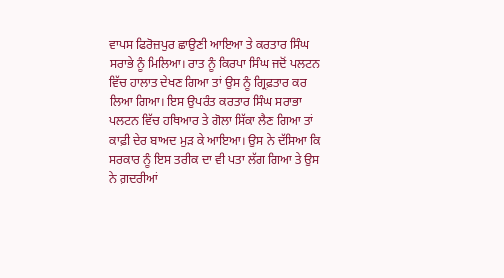ਵਾਪਸ ਫਿਰੋਜ਼ਪੁਰ ਛਾਉਣੀ ਆਇਆ ਤੇ ਕਰਤਾਰ ਸਿੰਘ ਸਰਾਭੇ ਨੂੰ ਮਿਲਿਆ। ਰਾਤ ਨੂੰ ਕਿਰਪਾ ਸਿੰਘ ਜਦੋਂ ਪਲਟਨ ਵਿੱਚ ਹਾਲਾਤ ਦੇਖਣ ਗਿਆ ਤਾਂ ਉਸ ਨੂੰ ਗ੍ਰਿਫ਼ਤਾਰ ਕਰ ਲਿਆ ਗਿਆ। ਇਸ ਉਪਰੰਤ ਕਰਤਾਰ ਸਿੰਘ ਸਰਾਭਾ ਪਲਟਨ ਵਿੱਚ ਹਥਿਆਰ ਤੇ ਗੋਲਾ ਸਿੱਕਾ ਲੈਣ ਗਿਆ ਤਾਂ ਕਾਫ਼ੀ ਦੇਰ ਬਾਅਦ ਮੁੜ ਕੇ ਆਇਆ। ਉਸ ਨੇ ਦੱਸਿਆ ਕਿ ਸਰਕਾਰ ਨੂੰ ਇਸ ਤਰੀਕ ਦਾ ਵੀ ਪਤਾ ਲੱਗ ਗਿਆ ਤੇ ਉਸ ਨੇ ਗ਼ਦਰੀਆਂ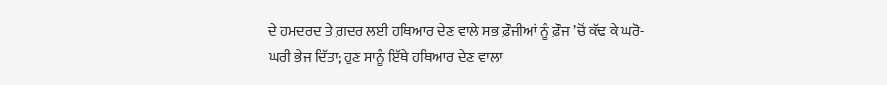ਦੇ ਹਮਦਰਦ ਤੇ ਗ਼ਦਰ ਲਈ ਹਥਿਆਰ ਦੇਣ ਵਾਲੇ ਸਭ ਫ਼ੌਜੀਆਂ ਨੂੰ ਫ਼ੌਜ ’ਚੋਂ ਕੱਢ ਕੇ ਘਰੋ-ਘਰੀ ਭੇਜ ਦਿੱਤਾ; ਹੁਣ ਸਾਨੂੰ ਇੱਥੇ ਹਥਿਆਰ ਦੇਣ ਵਾਲਾ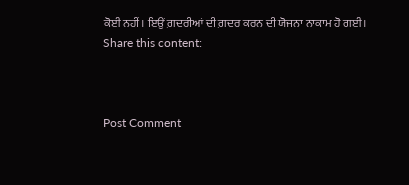ਕੋਈ ਨਹੀਂ। ਇਉਂ ਗ਼ਦਰੀਆਂ ਦੀ ਗ਼ਦਰ ਕਰਨ ਦੀ ਯੋਜਨਾ ਨਾਕਾਮ ਹੋ ਗਈ।
Share this content:



Post Comment